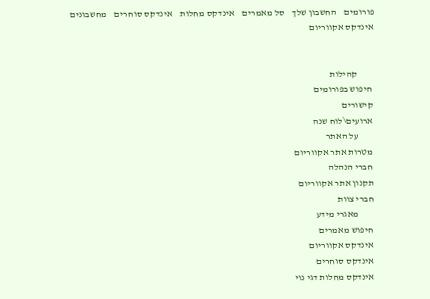פורומים    החשבון שלך    סל מאמרים    אינדקס מחלות    אינדקס סוחרים    מחשבונים    אינדקס אקווריום


         קהילות
 חיפוש בפורומים
 קישורים
 ארועים\לוח שנה
         על האתר
 מטרות אתר אקווריום
 חברי הנהלה
 תקנון אתר אקווריום
 חברי צוות
         מאגרי מידע
 חיפוש מאמרים
 אינדקס אקווריום
 אינדקס סוחרים
 אינדקס מחלות דגי נוי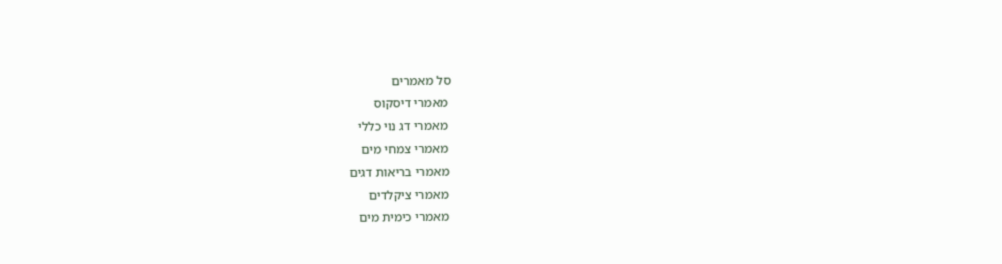סל מאמרים
 מאמרי דיסקוס
 מאמרי דג נוי כללי
 מאמרי צמחי מים
 מאמרי בריאות דגים
 מאמרי ציקלדים
 מאמרי כימית מים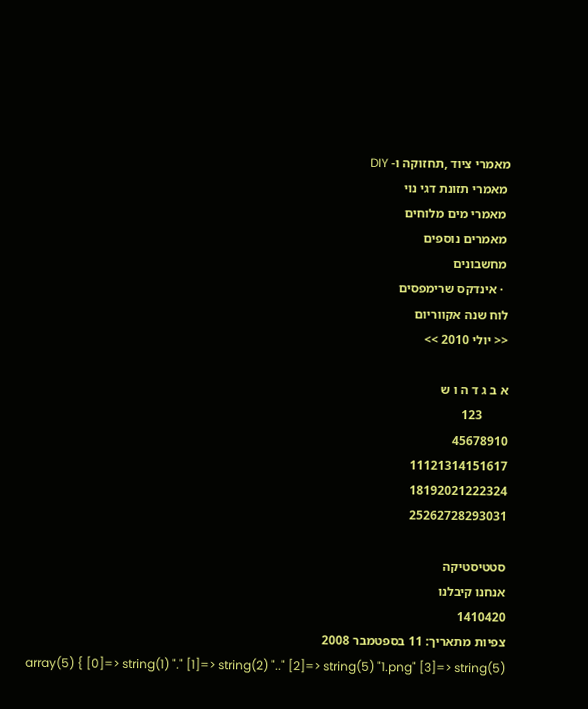מאמרי ציוד ,תחזוקה ו- DIY
 מאמרי תזונת דגי נוי
 מאמרי מים מלוחים
 מאמרים נוספים
 מחשבונים
  · אינדקס שרימפסים
לוח שנה אקווריום
<< יולי 2010 >>

א ב ג ד ה ו ש
        123
45678910
11121314151617
18192021222324
25262728293031

סטטיסטיקה
אנחנו קיבלנו
1410420
צפיות מתאריך: 11 בספטמבר 2008
array(5) { [0]=> string(1) "." [1]=> string(2) ".." [2]=> string(5) "1.png" [3]=> string(5)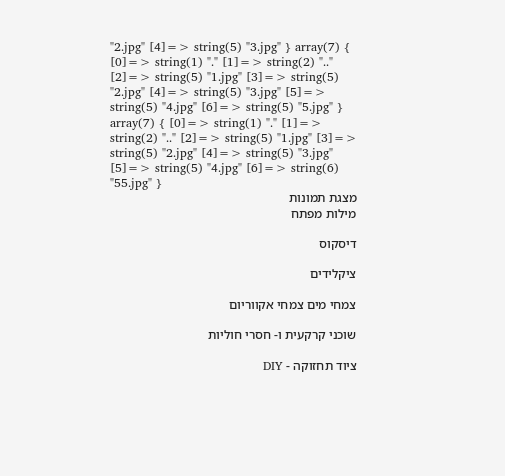"2.jpg" [4]=> string(5) "3.jpg" } array(7) { [0]=> string(1) "." [1]=> string(2) ".." [2]=> string(5) "1.jpg" [3]=> string(5) "2.jpg" [4]=> string(5) "3.jpg" [5]=> string(5) "4.jpg" [6]=> string(5) "5.jpg" } array(7) { [0]=> string(1) "." [1]=> string(2) ".." [2]=> string(5) "1.jpg" [3]=> string(5) "2.jpg" [4]=> string(5) "3.jpg" [5]=> string(5) "4.jpg" [6]=> string(6) "55.jpg" }
מצגת תמונות
מילות מפתח

דיסקוס

ציקלידים

צמחי מים צמחי אקווריום

שוכני קרקעית ו- חסרי חוליות

ציוד תחזוקה - DIY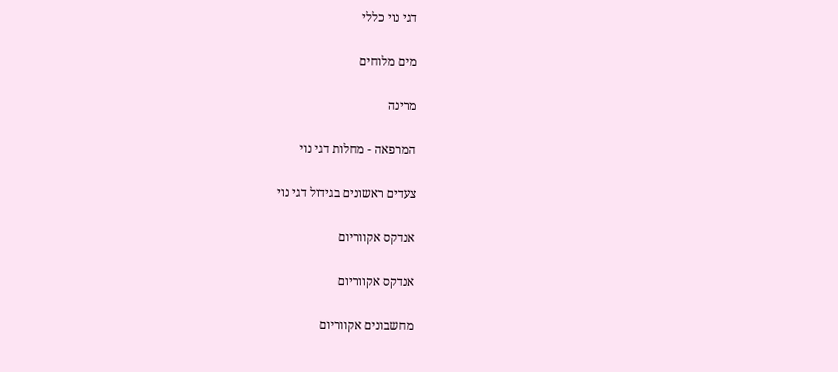דגי נוי כללי

מים מלוחים

מרינה

המרפאה - מחלות דגי נוי

צעדים ראשונים בגידול דגי נוי

אנדקס אקווריום

אנדקס אקווריום

מחשבונים אקווריום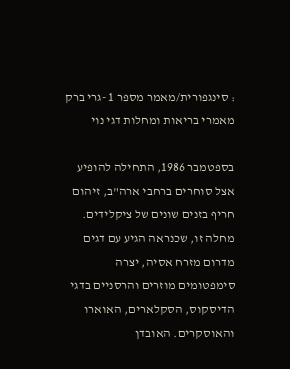: סינגפורית/מאמר מספר 1 -גרי ברק
מאמרי בריאות ומחלות דגי נוי

בספטמבר 1986, התחילה להופיע אצל סוחרים ברחבי ארה"ב, זיהום חריף בזנים שונים של ציקלידים.
מחלה זו, שכנראה הגיע עם דגים מדרום מזרח אסיה, יצרה סימפטומים מוזרים והרסניים בדגי הדיסקוס, הסקלארים, האוארו והאוסקרים. האובדן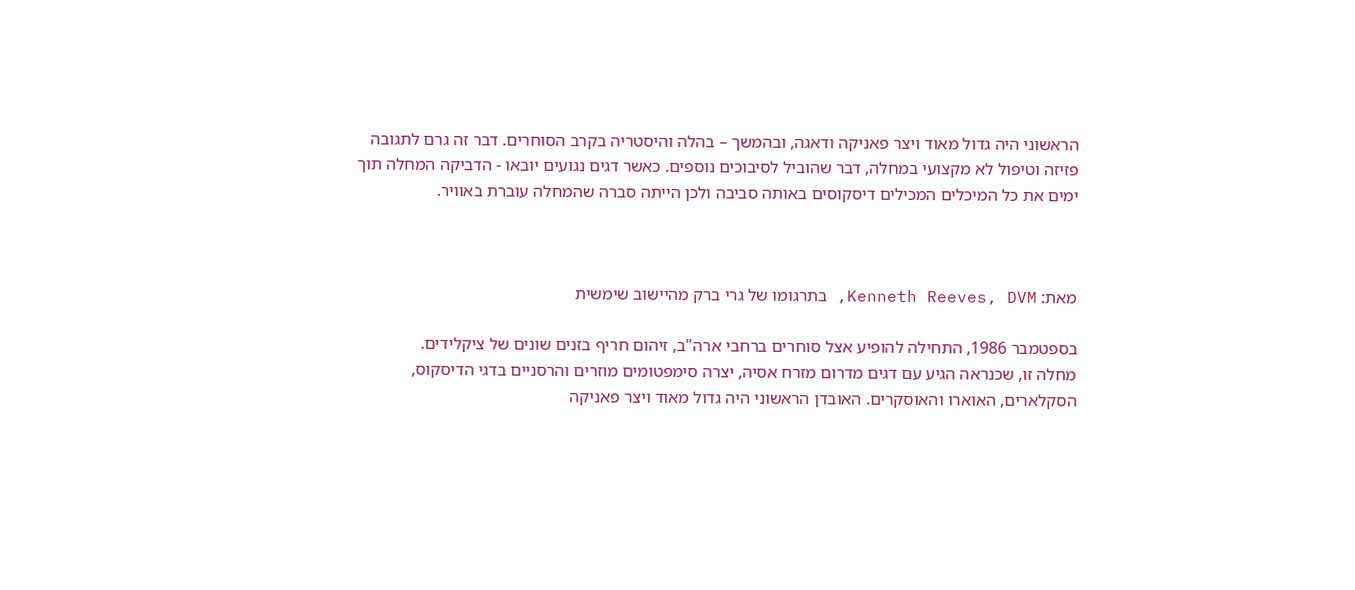הראשוני היה גדול מאוד ויצר פאניקה ודאגה, ובהמשך – בהלה והיסטריה בקרב הסוחרים. דבר זה גרם לתגובה פזיזה וטיפול לא מקצועי במחלה, דבר שהוביל לסיבוכים נוספים. כאשר דגים נגועים יובאו - הדביקה המחלה תוך ימים את כל המיכלים המכילים דיסקוסים באותה סביבה ולכן הייתה סברה שהמחלה עוברת באוויר.



מאת: Kenneth Reeves, DVM, בתרגומו של גרי ברק מהיישוב שימשית

בספטמבר 1986, התחילה להופיע אצל סוחרים ברחבי ארה"ב, זיהום חריף בזנים שונים של ציקלידים.
מחלה זו, שכנראה הגיע עם דגים מדרום מזרח אסיה, יצרה סימפטומים מוזרים והרסניים בדגי הדיסקוס, הסקלארים, האוארו והאוסקרים. האובדן הראשוני היה גדול מאוד ויצר פאניקה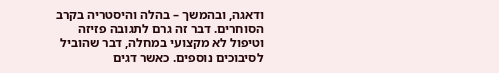ודאגה, ובהמשך – בהלה והיסטריה בקרב הסוחרים. דבר זה גרם לתגובה פזיזה וטיפול לא מקצועי במחלה, דבר שהוביל לסיבוכים נוספים. כאשר דגים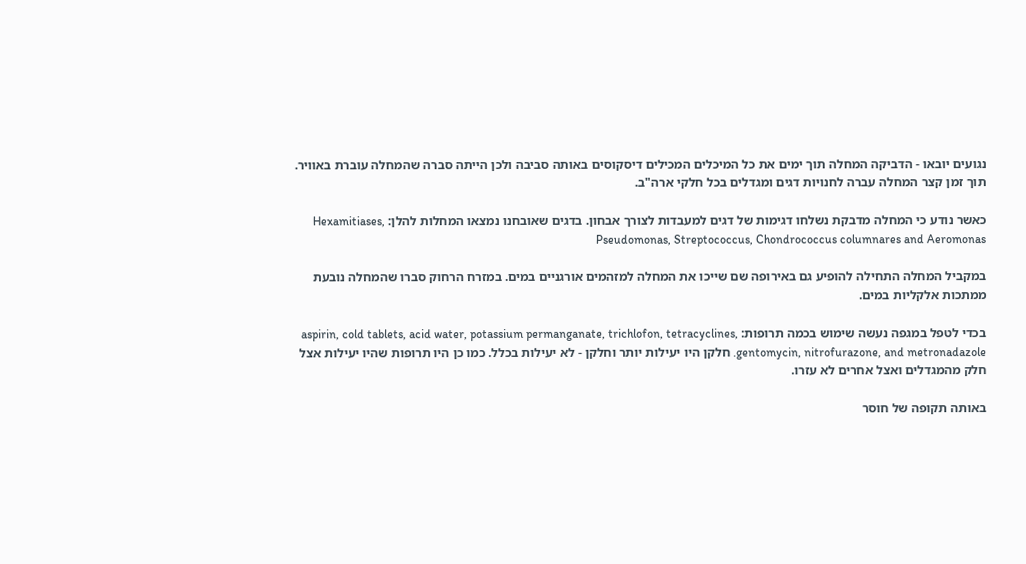נגועים יובאו - הדביקה המחלה תוך ימים את כל המיכלים המכילים דיסקוסים באותה סביבה ולכן הייתה סברה שהמחלה עוברת באוויר.
תוך זמן קצר המחלה עברה לחנויות דגים ומגדלים בכל חלקי ארה"ב.

כאשר נודע כי המחלה מדבקת נשלחו דגימות של דגים למעבדות לצורך אבחון. בדגים שאובחנו נמצאו המחלות להלן: Hexamitiases, Pseudomonas, Streptococcus, Chondrococcus columnares and Aeromonas

במקביל המחלה התחילה להופיע גם באירופה שם שייכו את המחלה למזהמים אורגניים במים. במזרח הרחוק סברו שהמחלה נובעת ממתכות אלקליות במים.

בכדי לטפל במגפה נעשה שימוש בכמה תרופות: aspirin, cold tablets, acid water, potassium permanganate, trichlofon, tetracyclines, gentomycin, nitrofurazone, and metronadazole. חלקן היו יעילות יותר וחלקן - לא יעילות בכלל. כמו כן היו תרופות שהיו יעילות אצל חלק מהמגדלים ואצל אחרים לא עזרו.

באותה תקופה של חוסר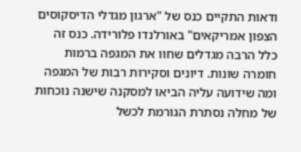ודאות התקיים כנס של "ארגון מגדלי הדיסקוסים הצפון אמריקאים" באורלנדו פלורידה. כנס זה כלל הרבה מגדלים שחוו את המגפה ברמות חומרה שונות. דיונים וסקירות רבות של המגפה ומה שידועה עליה הביאו למסקנה שישנה נוכחות של מחלה נסתרת הגורמת לכשל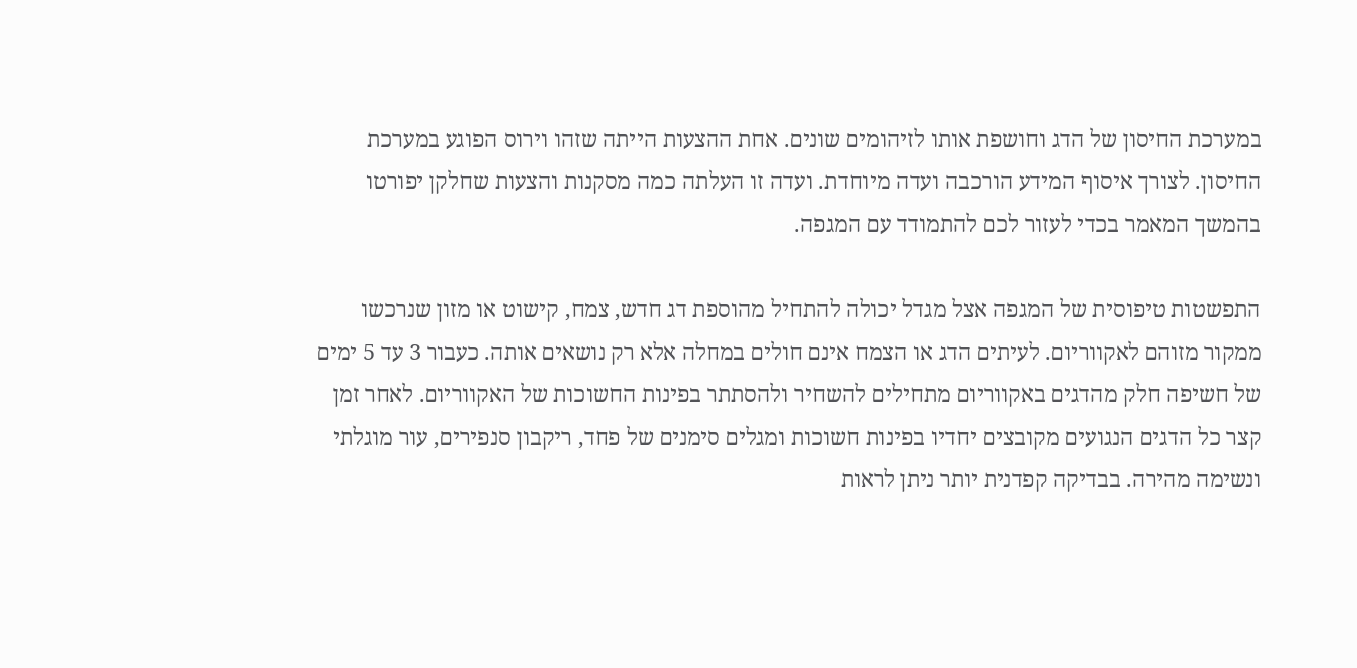במערכת החיסון של הדג וחושפת אותו לזיהומים שונים. אחת ההצעות הייתה שזהו וירוס הפוגע במערכת החיסון. לצורך איסוף המידע הורכבה ועדה מיוחדת. ועדה זו העלתה כמה מסקנות והצעות שחלקן יפורטו בהמשך המאמר בכדי לעזור לכם להתמודד עם המגפה.

התפשטות טיפוסית של המגפה אצל מגדל יכולה להתחיל מהוספת דג חדש, צמח, קישוט או מזון שנרכשו ממקור מזוהם לאקווריום. לעיתים הדג או הצמח אינם חולים במחלה אלא רק נושאים אותה. כעבור 3 עד 5 ימים של חשיפה חלק מהדגים באקווריום מתחילים להשחיר ולהסתתר בפינות החשוכות של האקווריום. לאחר זמן קצר כל הדגים הנגועים מקובצים יחדיו בפינות חשוכות ומגלים סימנים של פחד, ריקבון סנפירים, עור מוגלתי ונשימה מהירה. בבדיקה קפדנית יותר ניתן לראות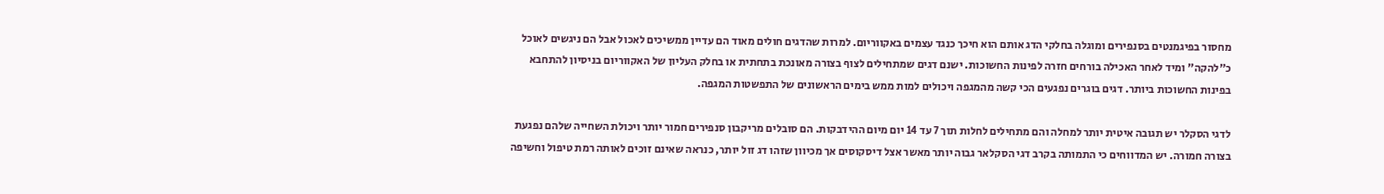מחסור בפיגמנטים בסנפירים ומוגלה בחלקי הדג אותם הוא חיכך כנגד עצמים באקווריום. למרות שהדגים חולים מאוד הם עדיין ממשיכים לאכול אבל הם ניגשים לאוכל כ"להקה" ומיד לאחר האכילה בורחים חזרה לפינות החשוכות. ישנם דגים שמתחילים לצוף בצורה מאונכת בתחתית או בחלק העליון של האקווריום בניסיון להתחבא בפינות החשוכות ביותר. דגים בוגרים נפגעים הכי קשה מהמגפה ויכולים למות ממש בימים הראשונים של התפשטות המגפה.

לדגי הסקלר יש תגובה איטית יותר למחלה והם מתחילים לחלות תוך 7 עד 14 יום מיום ההידבקות. הם סובלים מריקבון סנפירים חמור יותר ויכולת השחייה שלהם נפגעת בצורה חמורה. יש המדווחים כי התמותה בקרב דגי הסקלאר גבוה יותר מאשר אצל דיסקוסים אך מכיוון שזהו דג זול יותר, כנראה שאינם זוכים לאותה רמת טיפול וחשיפה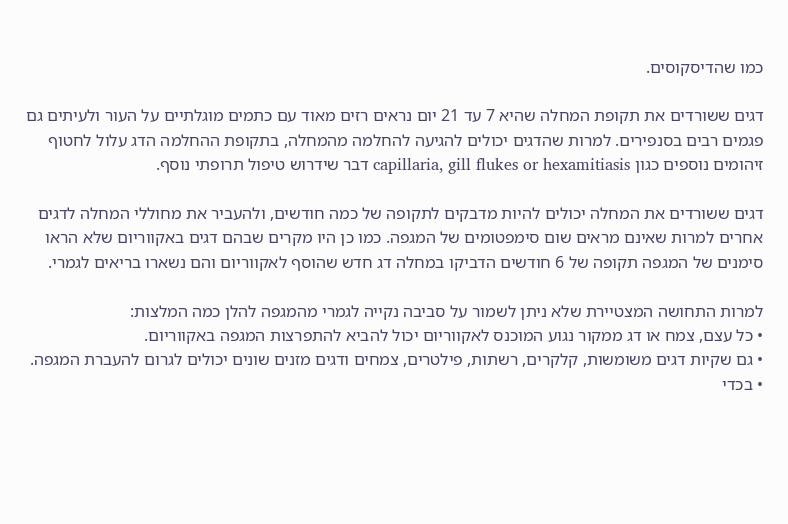כמו שהדיסקוסים.

דגים ששורדים את תקופת המחלה שהיא 7 עד 21 יום נראים רזים מאוד עם כתמים מוגלתיים על העור ולעיתים גם פגמים רבים בסנפירים. למרות שהדגים יכולים להגיעה להחלמה מהמחלה, בתקופת ההחלמה הדג עלול לחטוף זיהומים נוספים כגון capillaria, gill flukes or hexamitiasis דבר שידרוש טיפול תרופתי נוסף.

דגים ששורדים את המחלה יכולים להיות מדבקים לתקופה של כמה חודשים, ולהעביר את מחוללי המחלה לדגים אחרים למרות שאינם מראים שום סימפטומים של המגפה. כמו כן היו מקרים שבהם דגים באקווריום שלא הראו סימנים של המגפה תקופה של 6 חודשים הדביקו במחלה דג חדש שהוסף לאקווריום והם נשארו בריאים לגמרי.

למרות התחושה המצטיירת שלא ניתן לשמור על סביבה נקייה לגמרי מהמגפה להלן כמה המלצות:
• כל עצם, צמח או דג ממקור נגוע המוכנס לאקווריום יכול להביא להתפרצות המגפה באקווריום.
• גם שקיות דגים משומשות, קלקרים, רשתות, פילטרים, צמחים ודגים מזנים שונים יכולים לגרום להעברת המגפה.
• בכדי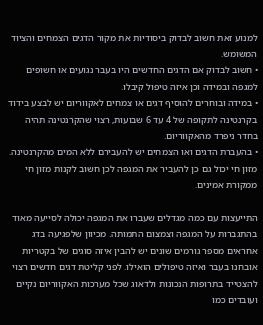למנוע זאת חשוב לבדוק ביסודיות את מקור הדגים הצמחים והציוד המשומש.
• חשוב לבדוק אם הדגים החדשים היו בעבר נגועים או חשופים למגפה ובמידה וכן איזה טיפול קיבלו.
• במידה ובוחרים להוסיף דגים או צמחים לאקווריום יש לבצע בידוד בקרנטינה לתקופה של 4 עד 6 שבועות, רצוי שהקרנטינה תהיה בחדר ניפרד מהאקווריום.
• בהעברת הדגים ואו הצמחים יש להעבירם ללא המים מהקרנטינה. מזון חי יכול גם כן להעביר את המגפה לכן חשוב לקנות מזון חי ממקורת אמינים.

התייעצות עם כמה מגדלים שעברו את המגפה יכולה לסייעה מאוד בהתגברות על המגפה וצמצום התמותה. מכיוון שלפגיעה בדג אחראים מספר גורמים שונים יש להבין איזה סוגים של בקטריות אובחנו בעבר ואיזה טיפולים הואילו. לפני קליטת דגים חדשים רצוי להצטייד בתרופות הנכונות ולדאוג שכל מערכות האקווריום נקיים ועובדים כמו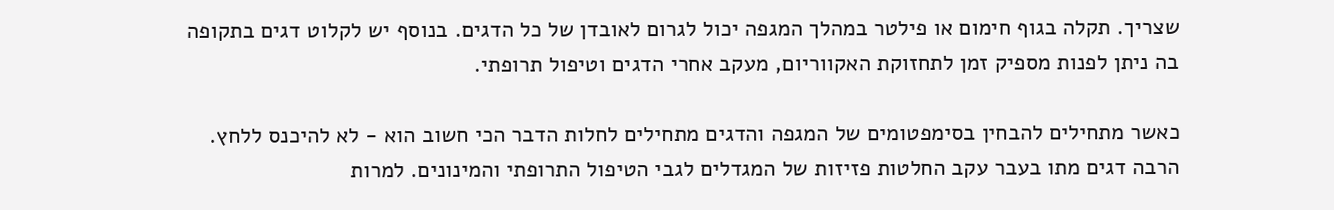שצריך. תקלה בגוף חימום או פילטר במהלך המגפה יכול לגרום לאובדן של כל הדגים. בנוסף יש לקלוט דגים בתקופה בה ניתן לפנות מספיק זמן לתחזוקת האקווריום, מעקב אחרי הדגים וטיפול תרופתי.

כאשר מתחילים להבחין בסימפטומים של המגפה והדגים מתחילים לחלות הדבר הכי חשוב הוא - לא להיכנס ללחץ. הרבה דגים מתו בעבר עקב החלטות פזיזות של המגדלים לגבי הטיפול התרופתי והמינונים. למרות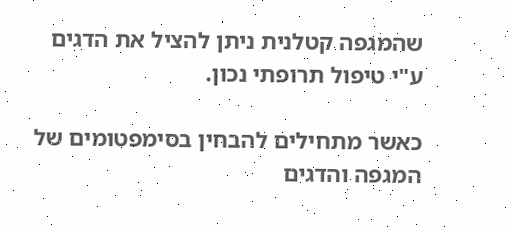שהמגפה קטלנית ניתן להציל את הדגים ע"י טיפול תרופתי נכון.

כאשר מתחילים להבחין בסימפטומים של המגפה והדגים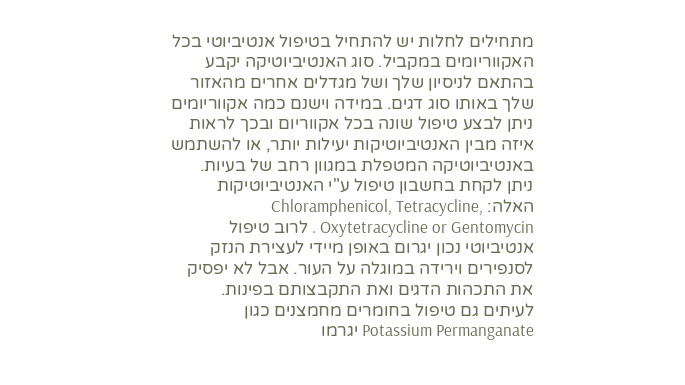מתחילים לחלות יש להתחיל בטיפול אנטיביוטי בכל האקווריומים במקביל. סוג האנטיביוטיקה יקבע בהתאם לניסיון שלך ושל מגדלים אחרים מהאזור שלך באותו סוג דגים. במידה וישנם כמה אקווריומים ניתן לבצע טיפול שונה בכל אקווריום ובכך לראות איזה מבין האנטיביוטיקות יעילות יותר, או להשתמש באנטיביוטיקה המטפלת במגוון רחב של בעיות. ניתן לקחת בחשבון טיפול ע"י האנטיביוטיקות האלה: Chloramphenicol, Tetracycline, Oxytetracycline or Gentomycin . לרוב טיפול אנטיביוטי נכון יגרום באופן מיידי לעצירת הנזק לסנפירים וירידה במוגלה על העור. אבל לא יפסיק את התכהות הדגים ואת התקבצותם בפינות. לעיתים גם טיפול בחומרים מחמצנים כגון Potassium Permanganate יגרמו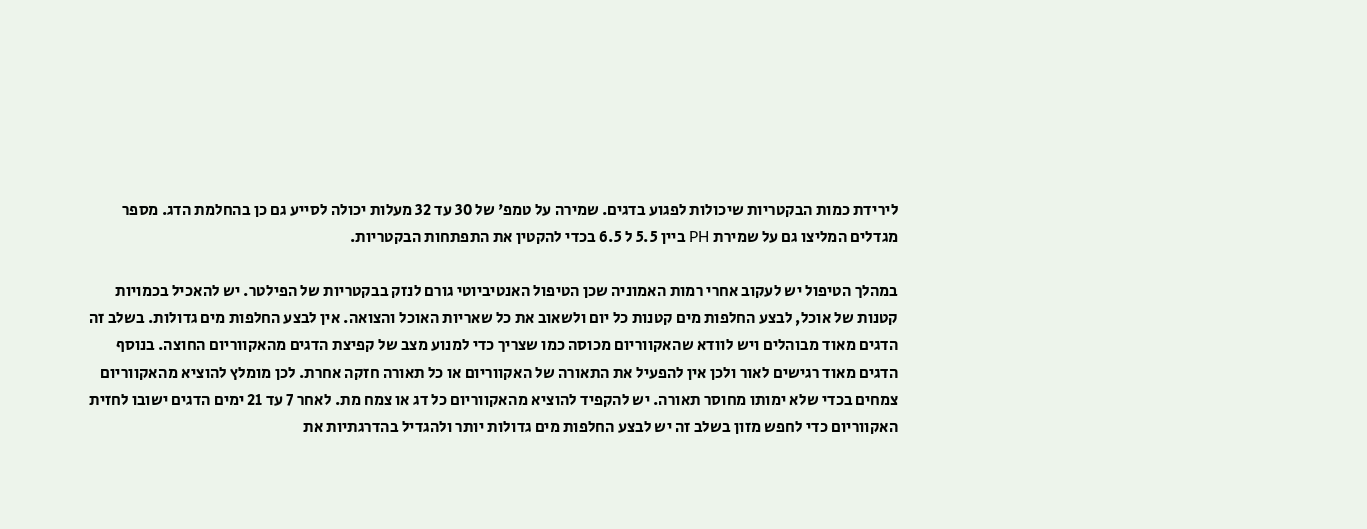לירידת כמות הבקטריות שיכולות לפגוע בדגים. שמירה על טמפ' של 30 עד 32 מעלות יכולה לסייע גם כן בהחלמת הדג. מספר מגדלים המליצו גם על שמירת PH ביין 5.5 ל 6.5 בכדי להקטין את התפתחות הבקטריות.

במהלך הטיפול יש לעקוב אחרי רמות האמוניה שכן הטיפול האנטיביוטי גורם לנזק בבקטריות של הפילטר. יש להאכיל בכמויות קטנות של אוכל, לבצע החלפות מים קטנות כל יום ולשאוב את כל שאריות האוכל והצואה. אין לבצע החלפות מים גדולות. בשלב זה הדגים מאוד מבוהלים ויש לוודא שהאקווריום מכוסה כמו שצריך כדי למנוע מצב של קפיצת הדגים מהאקווריום החוצה. בנוסף הדגים מאוד רגישים לאור ולכן אין להפעיל את התאורה של האקווריום או כל תאורה חזקה אחרת. לכן מומלץ להוציא מהאקווריום צמחים בכדי שלא ימותו מחוסר תאורה. יש להקפיד להוציא מהאקווריום כל דג או צמח מת. לאחר 7 עד 21 ימים הדגים ישובו לחזית האקווריום כדי לחפש מזון בשלב זה יש לבצע החלפות מים גדולות יותר ולהגדיל בהדרגתיות את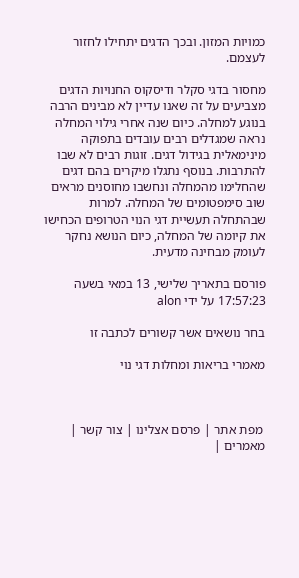כמויות המזון. ובכך הדגים יתחילו לחזור לעצמם.

מחסור בדגי סקלר ודיסקוס החנויות הדגים מצביעים על זה שאנו עדיין לא מבינים הרבה בנוגע למחלה. כיום שנה אחרי גילוי המחלה נראה שמגדלים רבים עובדים בתפוקה מינימאלית בגידול דגים. זוגות רבים לא שבו להתרבות. בנוסף נתגלו מיקרים בהם דגים שהחלימו מהמחלה ונחשבו מחוסנים מראים שוב סימפטומים של המחלה. למרות שבהתחלה תעשיית דגי הנוי הטרופים הכחישו את קיומה של המחלה, כיום הנושא נחקר לעומק מבחינה מדעית.

פורסם בתאריך שלישי, 13 במאי בשעה 17:57:23 על ידי alon

בחר נושאים אשר קשורים לכתבה זו

מאמרי בריאות ומחלות דגי נוי



 מפת אתר | פרסם אצלינו | צור קשר | מאמרים |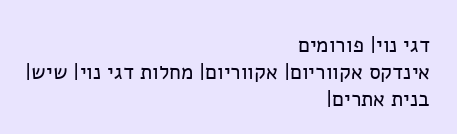דגי נוי| פורומים
אינדקס אקווריום| אקווריום| מחלות דגי נוי| שיש| בנית אתרים|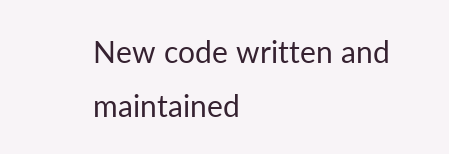New code written and maintained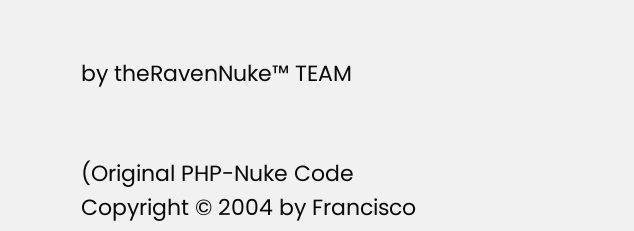by theRavenNuke™ TEAM


(Original PHP-Nuke Code Copyright © 2004 by Francisco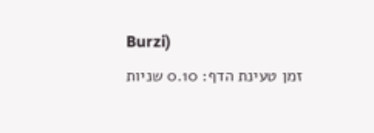Burzi)
זמן טעינת הדף: 0.10 שניות